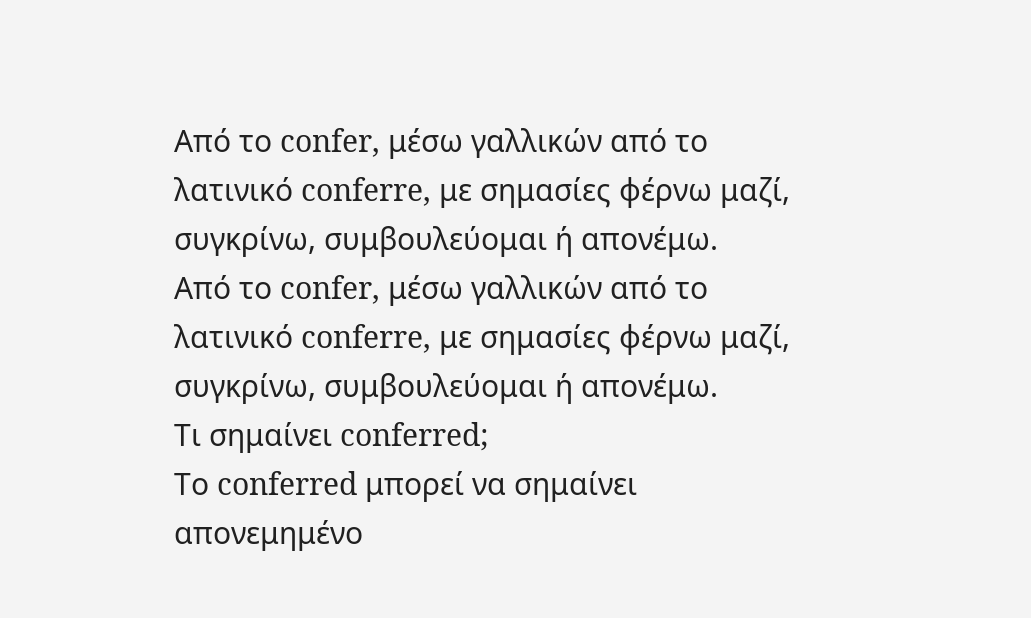Από το confer, μέσω γαλλικών από το λατινικό conferre, με σημασίες φέρνω μαζί, συγκρίνω, συμβουλεύομαι ή απονέμω.
Από το confer, μέσω γαλλικών από το λατινικό conferre, με σημασίες φέρνω μαζί, συγκρίνω, συμβουλεύομαι ή απονέμω.
Τι σημαίνει conferred;
Το conferred μπορεί να σημαίνει απονεμημένο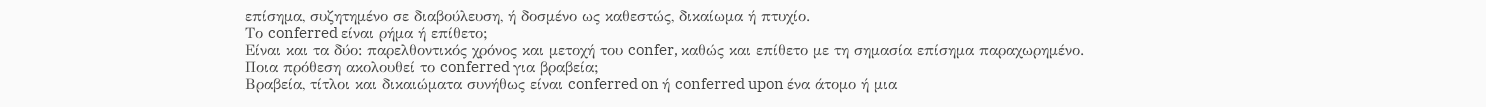επίσημα, συζητημένο σε διαβούλευση, ή δοσμένο ως καθεστώς, δικαίωμα ή πτυχίο.
Το conferred είναι ρήμα ή επίθετο;
Είναι και τα δύο: παρελθοντικός χρόνος και μετοχή του confer, καθώς και επίθετο με τη σημασία επίσημα παραχωρημένο.
Ποια πρόθεση ακολουθεί το conferred για βραβεία;
Βραβεία, τίτλοι και δικαιώματα συνήθως είναι conferred on ή conferred upon ένα άτομο ή μια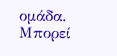ομάδα.
Μπορεί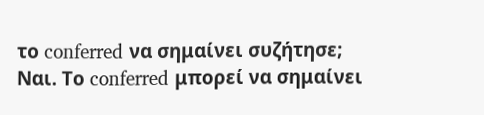το conferred να σημαίνει συζήτησε;
Ναι. Το conferred μπορεί να σημαίνει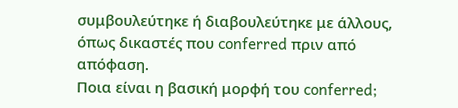συμβουλεύτηκε ή διαβουλεύτηκε με άλλους, όπως δικαστές που conferred πριν από απόφαση.
Ποια είναι η βασική μορφή του conferred;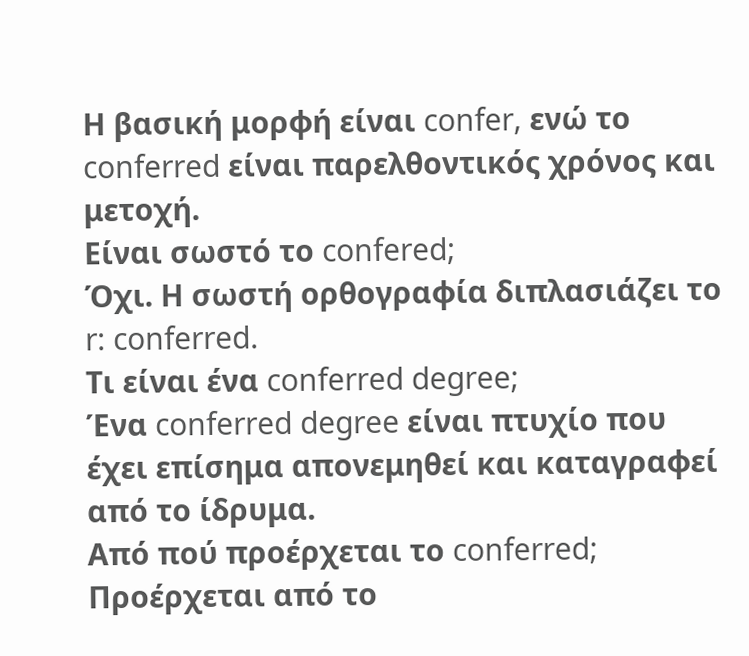Η βασική μορφή είναι confer, ενώ το conferred είναι παρελθοντικός χρόνος και μετοχή.
Είναι σωστό το confered;
Όχι. Η σωστή ορθογραφία διπλασιάζει το r: conferred.
Τι είναι ένα conferred degree;
Ένα conferred degree είναι πτυχίο που έχει επίσημα απονεμηθεί και καταγραφεί από το ίδρυμα.
Από πού προέρχεται το conferred;
Προέρχεται από το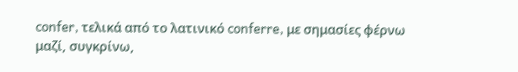confer, τελικά από το λατινικό conferre, με σημασίες φέρνω μαζί, συγκρίνω,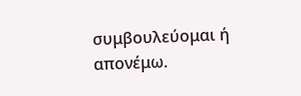συμβουλεύομαι ή απονέμω.